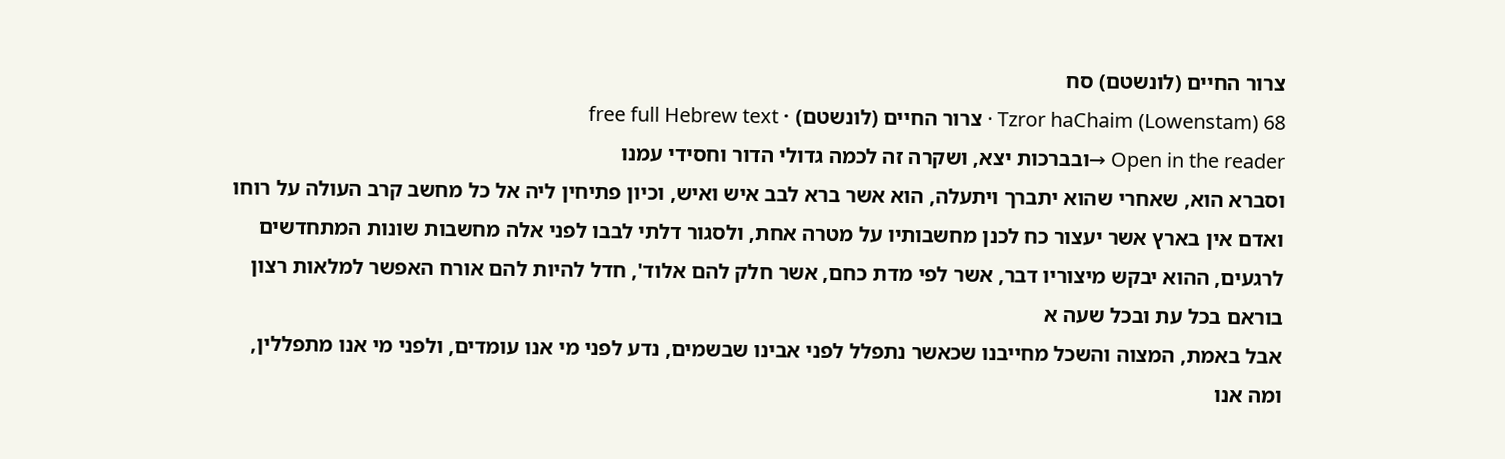צרור החיים (לונשטם) סח
Tzror haChaim (Lowenstam) 68 · צרור החיים (לונשטם) · free full Hebrew text
Open in the reader →ובברכות יצא, ושקרה זה לכמה גדולי הדור וחסידי עמנו
וסברא הוא, שאחרי שהוא יתברך ויתעלה, הוא אשר ברא לבב איש ואיש, וכיון פתיחין ליה אל כל מחשב קרב העולה על רוחו ואדם אין בארץ אשר יעצור כח לכנן מחשבותיו על מטרה אחת, ולסגור דלתי לבבו לפני אלה מחשבות שונות המתחדשים לרגעים, ההוא יבקש מיצוריו דבר, אשר לפי מדת כחם, אשר חלק להם אלוד', חדל להיות להם אורח האפשר למלאות רצון בוראם בכל עת ובכל שעה א
אבל באמת, המצוה והשכל מחייבנו שכאשר נתפלל לפני אבינו שבשמים, נדע לפני מי אנו עומדים, ולפני מי אנו מתפללין, ומה אנו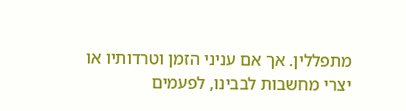מתפללין. אך אם עניני הזמן וטרדותיו או יצרי מחשבות לבבינו, לפעמים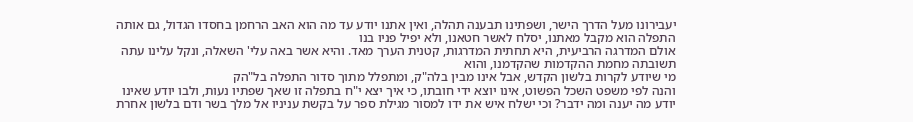יעבירונו מעל הדרך הישר, ושפתינו תבענה תהלה, ואין אתנו יודע עד מה הוא האב הרחמן בחסדו הגדול, גם אותה התפלה הוא מקבל מאתנו, יסלח לאשר חטאנו, ולא יפיל פניו בנו
אולם המדרגה הרביעית, היא תחתית המדרגות, קטנית הערך מאד. והיא אשר באה עלי' השאלה, ונקל עלינו עתה תשובתה מחמת ההקדמות שהקדמנו, והוא
מי שיודע לקרות בלשון הקדש, אבל אינו מבין בלה"ק, ומתפלל מתוך סדור התפלה בל"הק
והנה לפי משפט השכל הפשוט, אינו יוצא ידי חובתו, כי איך יצא י"ח בתפלה זו שאך שפתיו נעות, ולבו יודע שאינו יודע מה יענה ומה ידבר? וכי ישלח איש את ידו למסור מגילת ספר על בקשת עניניו אל מלך בשר ודם בלשון אחרת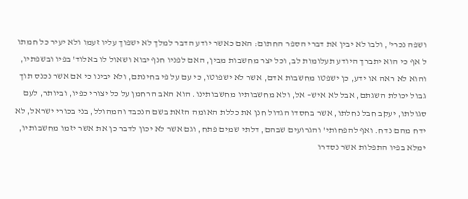ושפה נכרי', ולבו לא יבין את דברי הספר החתום: האם כאשר יודע הדבר למלך לא ישפוך עליו זעמו ולא יעיר כל חמתו ל אף כי הוא יתברך היודע תעלומות לב, וכל יצר מחשבות מבין, האם לפניו חנף יבוא ושאול לו באלוד' בפיו ובשפתיו, והוא לא ראה או ידע, כן ישפטו מחשבות אדם, אשר לא ישפוטו, כי עם על פי בחינתם, ולא יבינו כי אם אשר נכנס תוך גבול יכולת השגתם, אבל לא איש– אל, ולא מחשבותיו מחשבותינו. הוא האב הרחמן על כל יצורי כפיו, וביותר, לעם סגולתו, יעקב חבל נחלתו, אשר בחסדו הגדול חנן את כללת האומה הזאת בשם הנכבד והמהולל, בני בכורי ישראל, לא ידח מהם נדח. ואף להפחותי' והגרועים שבהם, דלתי שמים פתח, וגם אשר לא יכון לדבר כן את אשר יזמו מחשבותיו, ימלא בפיו התפלות אשר נסדרו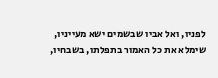לפניו, ואל אביו שבשמים ישא מעייניו, שימלא את כל האמור בתפלתו, בשבחיו,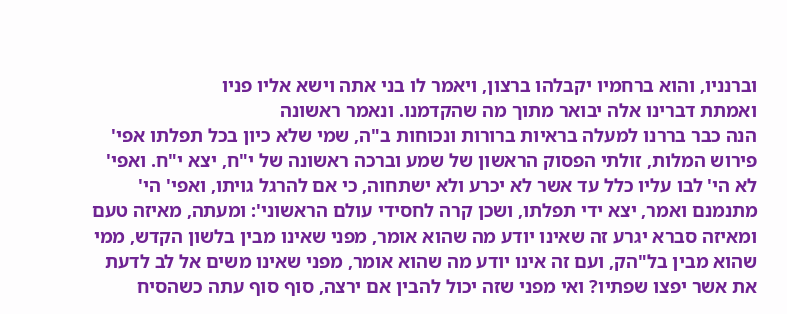וברנניו, והוא ברחמיו יקבלהו ברצון, ויאמר לו בני אתה וישא אליו פניו
ואמתת דברינו אלה יבואר מתוך מה שהקדמנו. ונאמר ראשונה
הנה כבר בררנו למעלה בראיות ברורות ונכוחות ב"ה, שמי שלא כיון בכל תפלתו אפי' פירוש המלות, זולתי הפסוק הראשון של שמע וברכה ראשונה של י"ח, יצא י"ח. ואפי' לא הי' לבו עליו כלל עד אשר לא יכרע ולא ישתחוה, כי אם להרגל גויתו, ואפי' הי' מתנמנם ואמר, יצא ידי תפלתו, ושכן קרה לחסידי עולם הראשוני': ומעתה, מאיזה טעם ומאיזה סברא יגרע זה שאינו יודע מה שהוא אומר, מפני שאינו מבין בלשון הקדש, ממי שהוא מבין בל"הק, ועם זה אינו יודע מה שהוא אומר, מפני שאינו משים אל לב לדעת את אשר יפצו שפתיו? ואי מפני שזה יכול להבין אם ירצה, סוף סוף עתה כשהסיח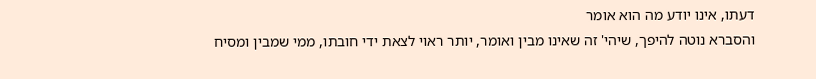דעתו, אינו יודע מה הוא אומר
והסברא נוטה להיפך, שיהי' זה שאינו מבין ואומר, יותר ראוי לצאת ידי חובתו, ממי שמבין ומסיח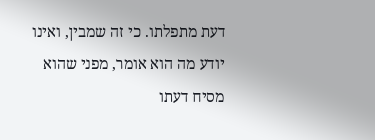דעת מתפלתו. כי זה שמבין, ואינו יודע מה הוא אומר, מפני שהוא מסיח דעתו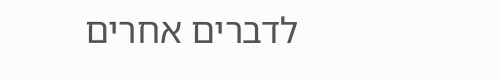לדברים אחרים